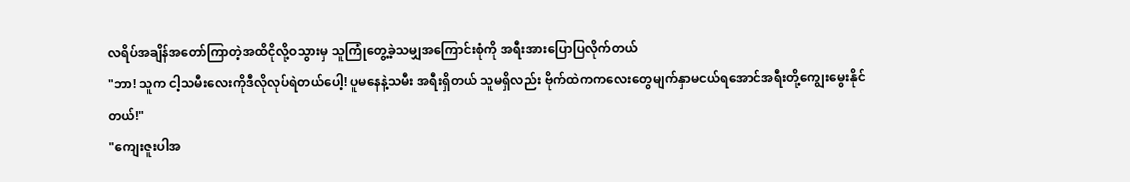လရိပ်အချိန်အတော်ကြာတဲ့အထိငိုလို့ဝသွားမှ သူကြုံတွေ့ခဲ့သမျှအကြောင်းစုံကို အရီးအားပြောပြလိုက်တယ်
"ဘာ! သူက ငါ့သမီးလေးကိုဒီလိုလုပ်ရဲတယ်ပေါ့! ပူမနေနဲ့သမီး အရီးရှိတယ် သူမရှိလည်း ဗိုက်ထဲကကလေးတွေမျက်နှာမငယ်ရအောင်အရီးတို့ကျွေးမွေးနိုင်တယ်!"
"ကျေးဇူးပါအ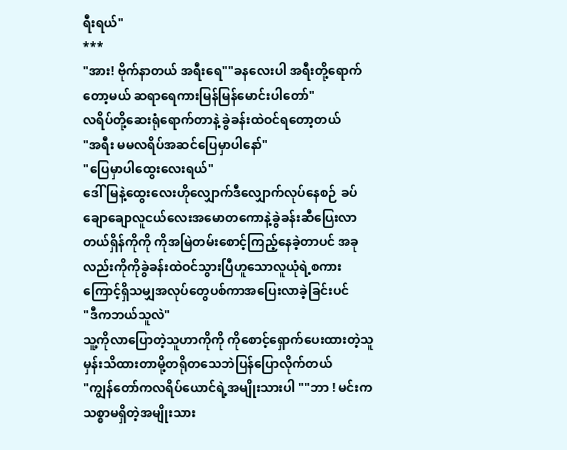ရီးရယ်"
***
"အား! ဗိုက်နာတယ် အရီးရေ""ခနလေးပါ အရီးတို့ရောက်တော့မယ် ဆရာရေကားမြန်မြန်မောင်းပါတော်"
လရိပ်တို့ဆေးရုံရောက်တာနဲ့ ခွဲခန်းထဲဝင်ရတော့တယ်
"အရီး မမလရိပ်အဆင်ပြေမှာပါနော်"
"ပြေမှာပါထွေးလေးရယ်"
ဒေါ်မြနဲ့ထွေးလေးဟိုလျှောက်ဒီလျှောက်လုပ်နေစဉ် ခပ်ချောချောလူငယ်လေးအမောတကောနဲ့ခွဲခန်းဆီပြေးလာတယ်ရှိန်ကိုကို ကိုအမြဲတမ်းစောင့်ကြည့်နေခဲ့တာပင် အခုလည်းကိုကိုခွဲခန်းထဲဝင်သွားပြီဟူသောလူယုံရဲ့စကားကြောင့်ရှိသမျှအလုပ်တွေပစ်ကာအပြေးလာခဲ့ခြင်းပင်
"ဒီကဘယ်သူလဲ"
သူ့ကိုလာပြောတဲ့သူဟာကိုကို ကိုစောင့်ရှောက်ပေးထားတဲ့သူမှန်းသိထားတာမို့တရိုတသေဘဲပြန်ပြောလိုက်တယ်
"ကျွန်တော်ကလရိပ်ယောင်ရဲ့အမျိုးသားပါ ""ဘာ ! မင်းကသစ္စာမရှိတဲ့အမျိုးသား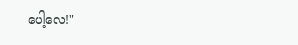ပေါ့လေ!"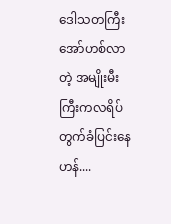ဒေါသတကြီး အော်ဟစ်လာတဲ့ အမျိုးမီးကြီးကလရိပ်တွက်ခံပြင်းနေဟန်....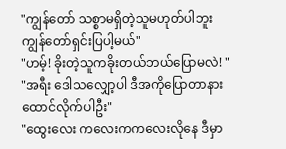"ကျွန်တော် သစ္စာမရှိတဲ့သူမဟုတ်ပါဘူး ကျွန်တော်ရှင်းပြပါ့မယ်"
"ဟမ့်! ခိုးတဲ့သူကခိုးတယ်ဘယ်ပြောမလဲ! "
"အရီး ဒေါသလျှော့ပါ ဒီအကိုပြောတာနားထောင်လိုက်ပါဦး"
"ထွေးလေး ကလေးကကလေးလိုနေ ဒီမှာ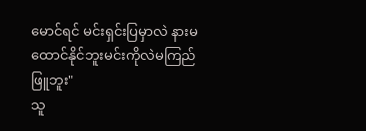မောင်ရင် မင်းရှင်းပြမှာလဲ နားမထောင်နိုင်ဘူးမင်းကိုလဲမကြည်ဖြူဘူး"
သူ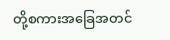တို့စကားအခြေအတင်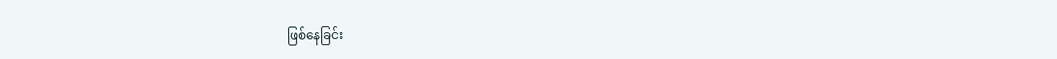ဖြစ်နေခြင်း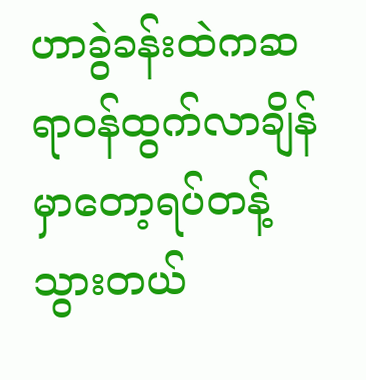ဟာခွဲခန်းထဲကဆရာဝန်ထွက်လာချိန်မှာတော့ရပ်တန့်သွားတယ်